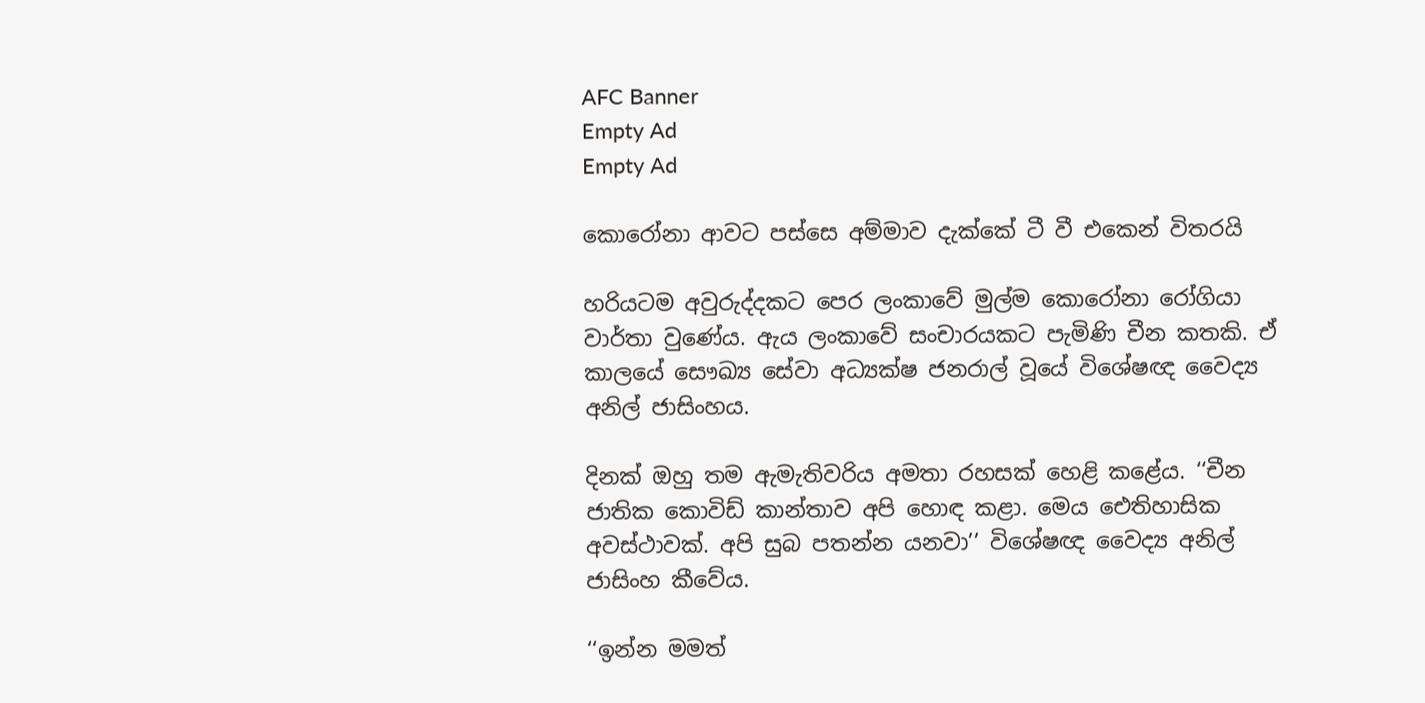AFC Banner
Empty Ad
Empty Ad

කොරෝනා ආවට පස්සෙ අම්මාව දැක්කේ ටී වී එකෙන් විතරයි

හරියටම අවුරුද්දකට පෙර ලංකාවේ මුල්ම කොරෝනා රෝගියා වාර්තා වුණේය. ඇය ලංකාවේ සංචාරයකට පැමිණි චීන කතකි. ඒ කාලයේ සෞඛ්‍ය සේවා අධ්‍යක්ෂ ජනරාල් වූයේ විශේෂඥ වෛද්‍ය අනිල් ජාසිංහය.

දිනක් ඔහු තම ඇමැතිවරිය අමතා රහසක් හෙළි කළේය. ‘‘චීන ජාතික කොවිඩ් කාන්තාව අපි හොඳ කළා. මෙය ඓතිහාසික අවස්ථාවක්. අපි සුබ පතන්න යනවා’’ විශේෂඥ වෛද්‍ය අනිල් ජාසිංහ කීවේය.

‘‘ඉන්න මමත්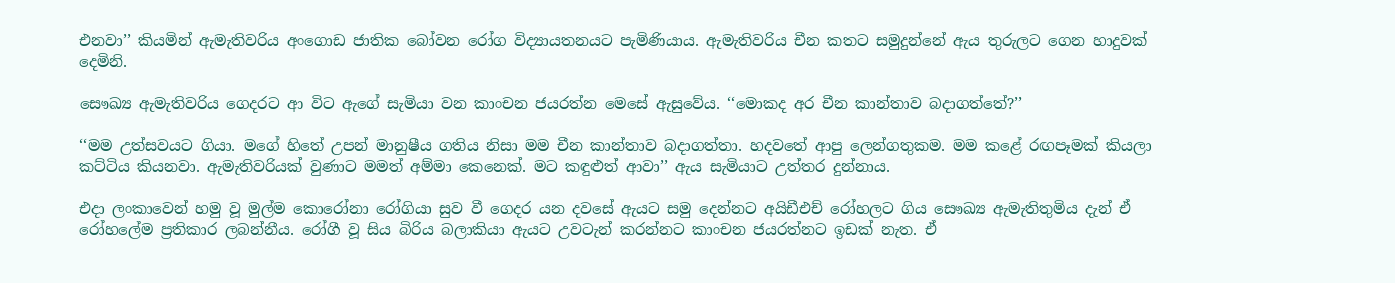එනවා’’ කියමින් ඇමැතිවරිය අංගොඩ ජාතික බෝවන රෝග විද්‍යායතනයට පැමිණියාය. ඇමැතිවරිය චීන කතට සමුදුන්නේ ඇය තුරුලට ගෙන හාදුවක් දෙමිනි.

සෞඛ්‍ය ඇමැතිවරිය ගෙදරට ආ විට ඇගේ සැමියා වන කාංචන ජයරත්න මෙසේ ඇසුවේය. ‘‘මොකද අර චීන කාන්තාව බදාගත්තේ?’’

‘‘මම උත්සවයට ගියා. මගේ හිතේ උපන් මානුෂීය ගතිය නිසා මම චීන කාන්තාව බදාගත්තා. හදවතේ ආපු ලෙන්ගතුකම. මම කළේ රඟපෑමක් කියලා කට්ටිය කියනවා. ඇමැතිවරියක් වුණාට මමත් අම්මා කෙනෙක්. මට කඳුළුත් ආවා’’ ඇය සැමියාට උත්තර දුන්නාය.

එදා ලංකාවෙන් හමු වූ මුල්ම කොරෝනා රෝගියා සුව වී ගෙදර යන දවසේ ඇයට සමු දෙන්නට අයිඩීඑච් රෝහලට ගිය සෞඛ්‍ය ඇමැතිතුමිය දැන් ඒ රෝහලේම ප්‍රතිකාර ලබන්නීය. රෝගී වූ සිය බිරිය බලාකියා ඇයට උවටැන් කරන්නට කාංචන ජයරත්නට ඉඩක් නැත. ඒ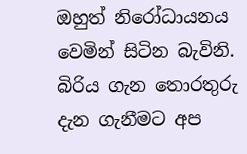ඔහුත් නිරෝධායනය වෙමින් සිටින බැවිනි. බිරිය ගැන තොරතුරු දැන ගැනීමට අප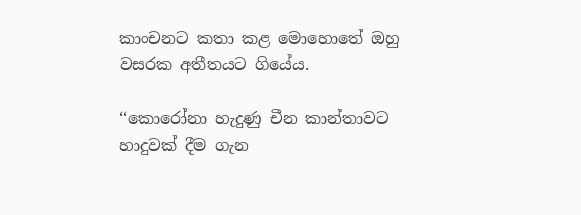කාංචනට කතා කළ මොහොතේ ඔහු වසරක අතීතයට ගියේය.

‘‘කොරෝනා හැදුණු චීන කාන්තාවට හාදුවක් දීම ගැන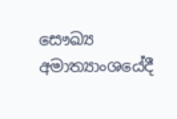සෞඛ්‍ය අමාත්‍යාංශයේදී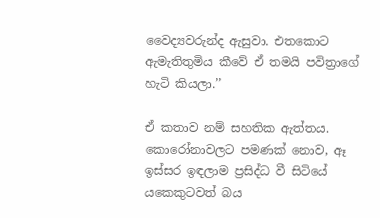වෛද්‍යවරුන්ද ඇසුවා. එතකොට ඇමැතිතුමිය කීවේ ඒ තමයි පවිත්‍රාගේ හැටි කියලා.’’

ඒ කතාව නම් සහතික ඇත්තය. කොරෝනාවලට පමණක් නොව, ඈ ඉස්සර ඉඳලාම ප්‍රසිද්ධ වී සිටියේ යකෙකුටවත් බය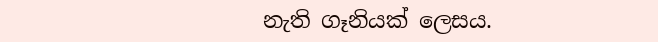නැති ගෑනියක් ලෙසය.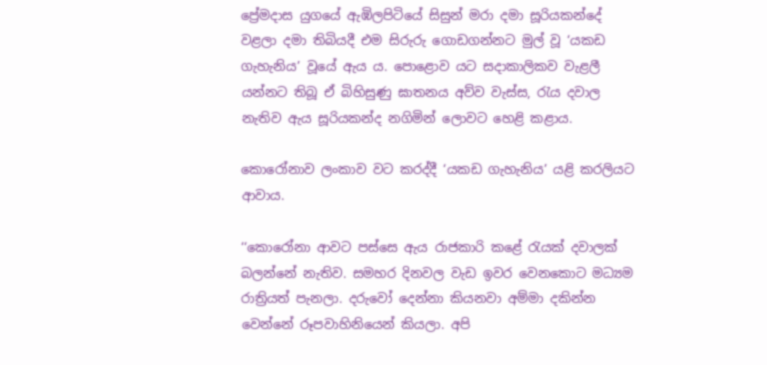ප්‍රේමදාස යුගයේ ඇඹිලපිටියේ සිසුන් මරා දමා සූරියකන්දේ වළලා දමා තිබියදී එම සිරුරු ගොඩගන්නට මුල් වූ ‘යකඩ ගැහැනිය’ වූයේ ඇය ය. පොළොව යට සදාකාලිකව වැළලී යන්නට තිබූ ඒ බිහිසුණු ඝාතනය අව්ව වැස්ස, රැය දවාල නැතිව ඇය සූරියකන්ද නගිමින් ලොවට හෙළි කළාය.

කොරෝනාව ලංකාව වට කරද්දී ‘යකඩ ගැහැනිය’ යළි කරලියට ආවාය.

‘‘කොරෝනා ආවට පස්සෙ ඇය රාජකාරි කළේ රැයක් දවාලක් බලන්නේ නැතිව. සමහර දිනවල වැඩ ඉවර වෙනකොට මධ්‍යම රාත්‍රියත් පැනලා. දරුවෝ දෙන්නා කියනවා අම්මා දකින්න වෙන්නේ රූපවාහිනියෙන් කියලා. අපි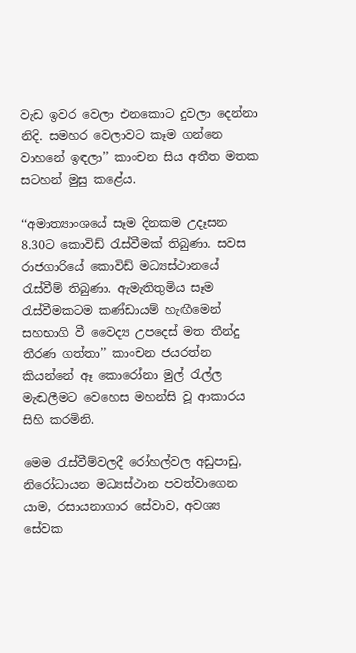වැඩ ඉවර වෙලා එනකොට දුවලා දෙන්නා නිදි. සමහර වෙලාවට කෑම ගන්නෙ වාහනේ ඉඳලා’’ කාංචන සිය අතීත මතක සටහන් මුසු කළේය.

‘‘අමාත්‍යාංශයේ සෑම දිනකම උදෑසන 8.30ට කොවිඩ් රැස්වීමක් තිබුණා. සවස රාජගාරියේ කොවිඩ් මධ්‍යස්ථානයේ රැස්වීම් තිබුණා. ඇමැතිතුමිය සෑම රැස්වීමකටම කණ්ඩායම් හැඟීමෙන් සහභාගි වී වෛද්‍ය උපදෙස් මත තීන්දු තීරණ ගත්තා’’ කාංචන ජයරත්න කියන්නේ ඈ කොරෝනා මුල් රැල්ල මැඬලීමට වෙහෙස මහන්සි වූ ආකාරය සිහි කරමිනි.

මෙම රැස්වීම්වලදී රෝහල්වල අඩුපාඩු, නිරෝධායන මධ්‍යස්ථාන පවත්වාගෙන යාම, රසායනාගාර සේවාව, අවශ්‍ය සේවක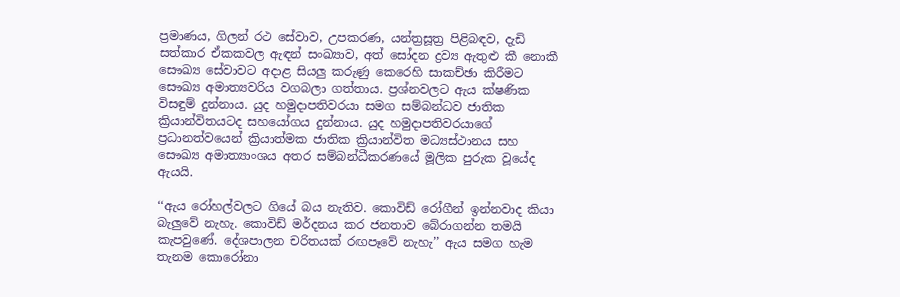ප්‍රමාණය, ගිලන් රථ සේවාව, උපකරණ, යන්ත්‍රසූත්‍ර පිළිබඳව, දැඩි සත්කාර ඒකකවල ඇඳන් සංඛ්‍යාව, අත් සෝදන ද්‍රව්‍ය ඇතුළු කී නොකී සෞඛ්‍ය සේවාවට අදාළ සියලු කරුණු කෙරෙහි සාකච්ඡා කිරීමට සෞඛ්‍ය අමාත්‍යවරිය වගබලා ගත්තාය. ප්‍රශ්නවලට ඇය ක්ෂණික විසඳුම් දුන්නාය. යුද හමුදාපතිවරයා සමග සම්බන්ධව ජාතික ක්‍රියාන්විතයටද සහයෝගය දුන්නාය. යුද හමුදාපතිවරයාගේ ප්‍රධානත්වයෙන් ක්‍රියාත්මක ජාතික ක්‍රියාන්විත මධ්‍යස්ථානය සහ සෞඛ්‍ය අමාත්‍යාංශය අතර සම්බන්ධීකරණයේ මූලික පුරුක වූයේද ඇයයි.

‘‘ඇය රෝහල්වලට ගියේ බය නැතිව. කොවිඩ් රෝගීන් ඉන්නවාද කියා බැලුවේ නැහැ. කොවිඩ් මර්දනය කර ජනතාව බේරාගන්න තමයි කැපවුණේ. දේශපාලන චරිතයක් රඟපෑවේ නැහැ’’ ඇය සමග හැම තැනම කොරෝනා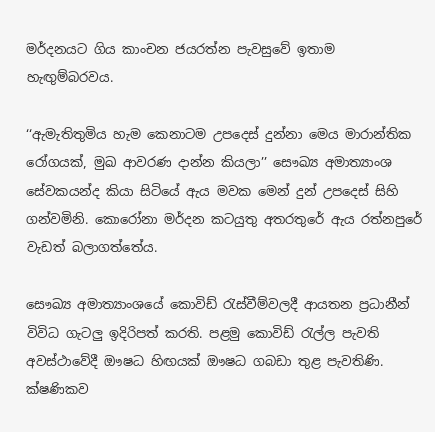මර්දනයට ගිය කාංචන ජයරත්න පැවසුවේ ඉතාම හැඟුම්බරවය.

‘‘ඇමැතිතුමිය හැම කෙනාටම උපදෙස් දුන්නා මෙය මාරාන්තික රෝගයක්, මුඛ ආවරණ දාන්න කියලා’’ සෞඛ්‍ය අමාත්‍යාංශ සේවකයන්ද කියා සිටියේ ඇය මවක මෙන් දුන් උපදෙස් සිහි ගන්වමිනි. කොරෝනා මර්දන කටයුතු අතරතුරේ ඇය රත්නපුරේ වැඩත් බලාගත්තේය.

සෞඛ්‍ය අමාත්‍යාංශයේ කොවිඩ් රැස්වීම්වලදී ආයතන ප්‍රධානීන් විවිධ ගැටලු ඉදිරිපත් කරති. පළමු කොවිඩ් රැල්ල පැවති අවස්ථාවේදී ඖෂධ හිඟයක් ඖෂධ ගබඩා තුළ පැවතිණි. ක්ෂණිකව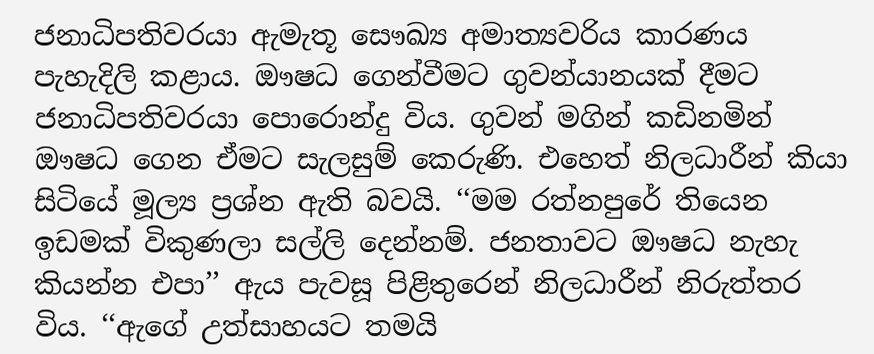ජනාධිපතිවරයා ඇමැතූ සෞඛ්‍ය අමාත්‍යවරිය කාරණය පැහැදිලි කළාය. ඖෂධ ගෙන්වීමට ගුවන්යානයක් දීමට ජනාධිපතිවරයා පොරොන්දු විය. ගුවන් මගින් කඩිනමින් ඖෂධ ගෙන ඒමට සැලසුම් කෙරුණි. එහෙත් නිලධාරීන් කියා සිටියේ මූල්‍ය ප්‍රශ්න ඇති බවයි. ‘‘මම රත්නපුරේ තියෙන ඉඩමක් විකුණලා සල්ලි දෙන්නම්. ජනතාවට ඖෂධ නැහැ කියන්න එපා’’ ඇය පැවසූ පිළිතුරෙන් නිලධාරීන් නිරුත්තර විය. ‘‘ඇගේ උත්සාහයට තමයි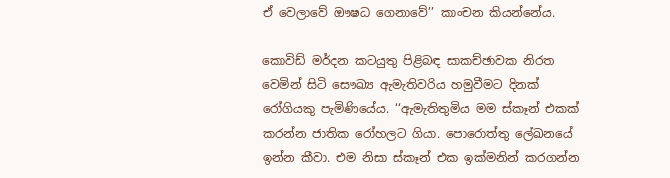ඒ වෙලාවේ ඖෂධ ගෙනාවේ’’ කාංචන කියන්නේය.

කොවිඩ් මර්දන කටයුතු පිළිබඳ සාකච්ඡාවක නිරත වෙමින් සිටි සෞඛ්‍ය ඇමැතිවරිය හමුවීමට දිනක් රෝගියකු පැමිණියේය. ‘‘ඇමැතිතුමිය මම ස්කෑන් එකක් කරන්න ජාතික රෝහලට ගියා. පොරොත්තු ලේඛනයේ ඉන්න කීවා. එම නිසා ස්කෑන් එක ඉක්මනින් කරගන්න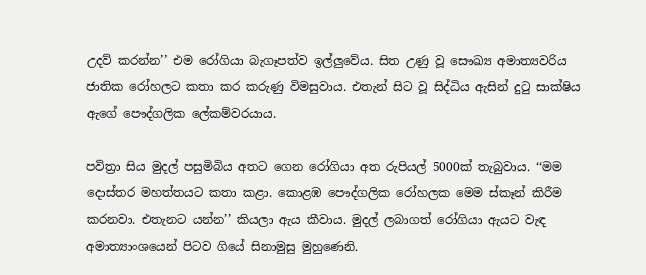උදව් කරන්න’’ එම රෝගියා බැගෑපත්ව ඉල්ලුවේය. සිත උණු වූ සෞඛ්‍ය අමාත්‍යවරිය ජාතික රෝහලට කතා කර කරුණු විමසුවාය. එතැන් සිට වූ සිද්ධිය ඇසින් දුටු සාක්ෂිය ඇගේ පෞද්ගලික ලේකම්වරයාය.

පවිත්‍රා සිය මුදල් පසුමිබිය අතට ගෙන රෝගියා අත රුපියල් 5000ක් තැබුවාය. ‘‘මම දොස්තර මහත්තයට කතා කළා. කොළඹ පෞද්ගලික රෝහලක මෙම ස්කෑන් කිරීම කරනවා. එතැනට යන්න’’ කියලා ඇය කීවාය. මුදල් ලබාගත් රෝගියා ඇයට වැඳ අමාත්‍යාංශයෙන් පිටව ගියේ සිනාමුසු මුහුණෙනි.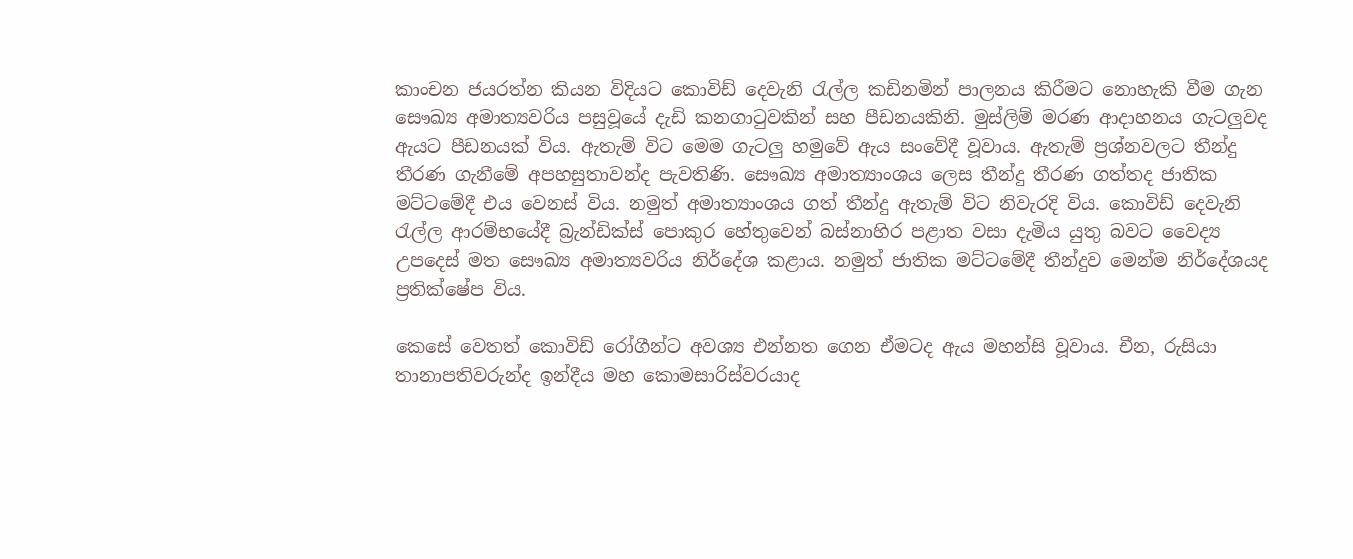කාංචන ජයරත්න කියන විදියට කොවිඩ් දෙවැනි රැල්ල කඩිනමින් පාලනය කිරීමට නොහැකි වීම ගැන සෞඛ්‍ය අමාත්‍යවරිය පසුවූයේ දැඩි කනගාටුවකින් සහ පීඩනයකිනි. මුස්ලිම් මරණ ආදාහනය ගැටලුවද ඇයට පීඩනයක් විය. ඇතැම් විට මෙම ගැටලු හමුවේ ඇය සංවේදී වූවාය. ඇතැම් ප්‍රශ්නවලට තීන්දු තීරණ ගැනීමේ අපහසුතාවන්ද පැවතිණි. සෞඛ්‍ය අමාත්‍යාංශය ලෙස තීන්දු තීරණ ගත්තද ජාතික මට්ටමේදී එය වෙනස් විය. නමුත් අමාත්‍යාංශය ගත් තීන්දු ඇතැම් විට නිවැරදි විය. කොවිඩ් දෙවැනි රැල්ල ආරම්භයේදී බ්‍රැන්ඩික්ස් පොකුර හේතුවෙන් බස්නාහිර පළාත වසා දැමිය යුතු බවට වෛද්‍ය උපදෙස් මත සෞඛ්‍ය අමාත්‍යවරිය නිර්දේශ කළාය. නමුත් ජාතික මට්ටමේදී තීන්දුව මෙන්ම නිර්දේශයද ප්‍රතික්ෂේප විය.

කෙසේ වෙතත් කොවිඩ් රෝගීන්ට අවශ්‍ය එන්නත ගෙන ඒමටද ඇය මහන්සි වූවාය. චීන, රුසියා තානාපතිවරුන්ද ඉන්දීය මහ කොමසාරිස්වරයාද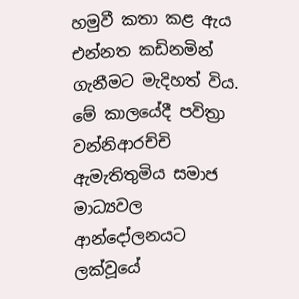හමුවී කතා කළ ඇය එන්නත කඩිනමින් ගැනීමට මැදිහත් විය. මේ කාලයේදී පවිත්‍රා වන්නිආරච්චි ඇමැතිතුමිය සමාජ මාධ්‍යවල ආන්දෝලනයට ලක්වූයේ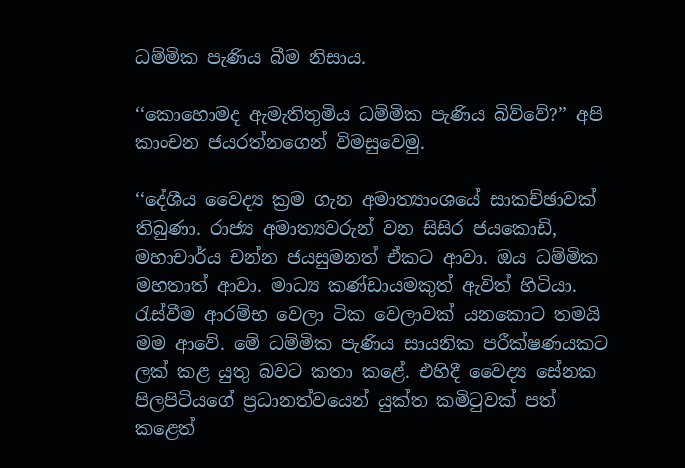ධම්මික පැණිය බීම නිසාය.

‘‘කොහොමද ඇමැතිතුමිය ධම්මික පැණිය බිව්වේ?’’ අපි කාංචන ජයරත්නගෙන් විමසුවෙමු.

‘‘දේශීය වෛද්‍ය ක්‍රම ගැන අමාත්‍යාංශයේ සාකච්ඡාවක් තිබුණා. රාජ්‍ය අමාත්‍යවරුන් වන සිසිර ජයකොඩි, මහාචාර්ය චන්න ජයසුමනත් ඒකට ආවා. ඔය ධම්මික මහතාත් ආවා. මාධ්‍ය කණ්ඩායමකුත් ඇවිත් හිටියා. රැස්වීම ආරම්භ වෙලා ටික වෙලාවක් යනකොට තමයි මම ආවේ. මේ ධම්මික පැණිය සායනික පරීක්ෂණයකට ලක් කළ යුතු බවට කතා කළේ. එහිදී වෛද්‍ය සේනක පිලපිටියගේ ප්‍රධානත්වයෙන් යුක්ත කමිටුවක් පත් කළෙත්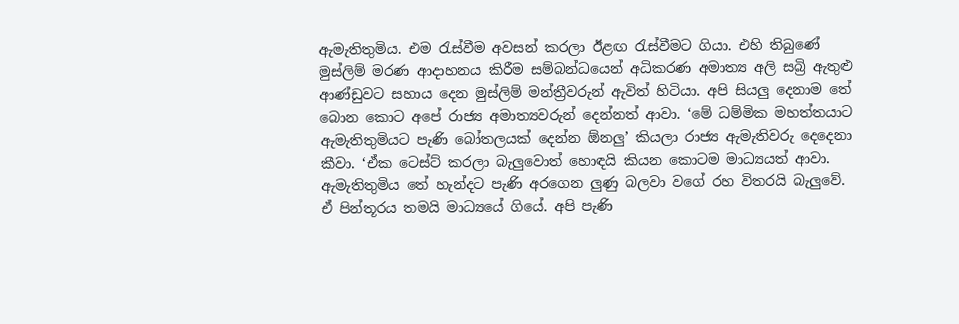ඇමැතිතුමිය. එම රැස්වීම අවසන් කරලා ඊළඟ රැස්වීමට ගියා. එහි තිබුණේ මුස්ලිම් මරණ ආදාහනය කිරීම සම්බන්ධයෙන් අධිකරණ අමාත්‍ය අලි සබ්‍රි ඇතුළු ආණ්ඩුවට සහාය දෙන මුස්ලිම් මන්ත්‍රීවරුන් ඇවිත් හිටියා. අපි සියලු දෙනාම තේ බොන කොට අපේ රාජ්‍ය අමාත්‍යවරුන් දෙන්නත් ආවා. ‘මේ ධම්මික මහත්තයාට ඇමැතිතුමියට පැණි බෝතලයක් දෙන්න ඕනලු’ කියලා රාජ්‍ය ඇමැතිවරු දෙදෙනා කීවා. ‘ඒක ටෙස්ට් කරලා බැලුවොත් හොඳයි කියන කොටම මාධ්‍යයත් ආවා. ඇමැතිතුමිය තේ හැන්දට පැණි අරගෙන ලුණු බලවා වගේ රහ විතරයි බැලුවේ. ඒ පින්තූරය තමයි මාධ්‍යයේ ගියේ. අපි පැණි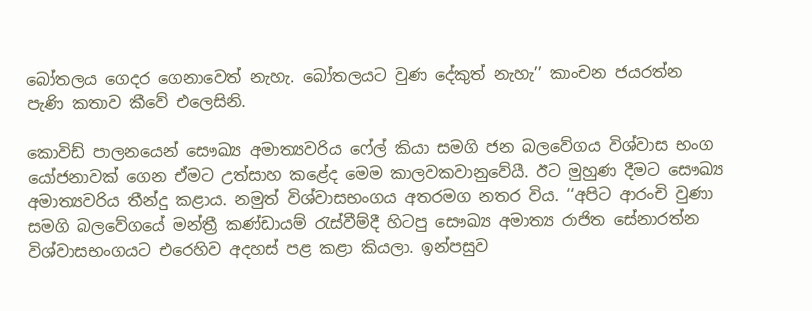බෝතලය ගෙදර ගෙනාවෙත් නැහැ. බෝතලයට වුණ දේකුත් නැහැ’’ කාංචන ජයරත්න පැණි කතාව කීවේ එලෙසිනි.

කොවිඩ් පාලනයෙන් සෞඛ්‍ය අමාත්‍යවරිය ෆේල් කියා සමගි ජන බලවේගය විශ්වාස භංග යෝජනාවක් ගෙන ඒමට උත්සාහ කළේද මෙම කාලවකවානුවේයී. ඊට මුහුණ දීමට සෞඛ්‍ය අමාත්‍යවරිය තීන්දු කළාය. නමුත් විශ්වාසභංගය අතරමග නතර විය. ‘‘අපිට ආරංචි වුණා සමගි බලවේගයේ මන්ත්‍රී කණ්ඩායම් රැස්වී‍ම්දී හිටපු සෞඛ්‍ය අමාත්‍ය රාජිත සේනාරත්න විශ්වාසභංගයට එරෙහිව අදහස් පළ කළා කියලා. ඉන්පසුව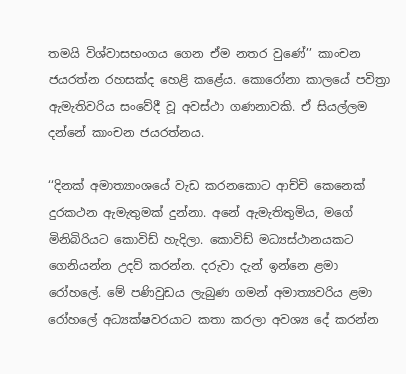තමයි විශ්වාසභංගය ගෙන ඒම නතර වුණේ’’ කාංචන ජයරත්න රහසක්ද හෙළි කළේය. කොරෝනා කාලයේ පවිත්‍රා ඇමැතිවරිය සංවේදී වූ අවස්ථා ගණනාවකි. ඒ සියල්ලම දන්නේ කාංචන ජයරත්නය.

‘‘දිනක් අමාත්‍යාංශයේ වැඩ කරනකොට ආච්චි කෙනෙක් දුරකථන ඇමැතුමක් දුන්නා. අනේ ඇමැතිතුමිය, මගේ මිනිබිරියට කොවිඩ් හැදිලා. කොවිඩ් මධ්‍යස්ථානයකට ගෙනියන්න උදව් කරන්න. දරුවා දැන් ඉන්නෙ ළමා රෝහලේ. මේ පණිවුඩය ලැබුණ ගමන් අමාත්‍යවරිය ළමා රෝහලේ අධ්‍යක්ෂවරයාට කතා කරලා අවශ්‍ය දේ කරන්න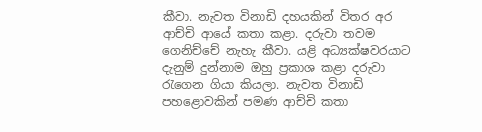කීවා. නැවත විනාඩි දහයකින් විතර අර ආච්චි ආයේ කතා කළා. දරුවා තවම ගෙනිච්චේ නැහැ කීවා. යළි අධ්‍යක්ෂවරයාට දැනුම් දුන්නාම ඔහු ප්‍රකාශ කළා දරුවා රැගෙන ගියා කියලා. නැවත විනාඩි පහළොවකින් පමණ ආච්චි කතා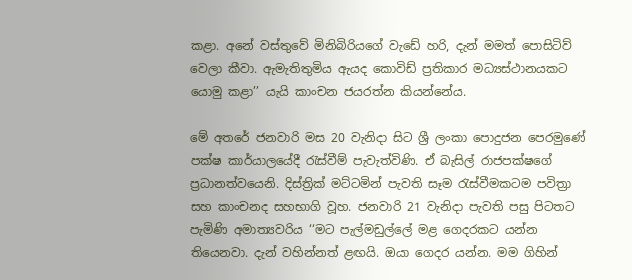කළා. අනේ වස්තුවේ මිනිබිරියගේ වැඩේ හරි, දැන් මමත් පොසිටිව් වෙලා කීවා. ඇමැතිතුමිය ඇයද කොවිඩ් ප්‍රතිකාර මධ්‍යස්ථානයකට යොමු කළා’’ යැයි කාංචන ජයරත්න කියන්නේය.

මේ අතරේ ජනවාරි මස 20 වැනිදා සිට ශ්‍රී ලංකා පොදුජන පෙරමුණේ පක්ෂ කාර්යාලයේදී රැස්වීම් පැවැත්විණි. ඒ බැසිල් රාජපක්ෂගේ ප්‍රධානත්වයෙනි. දිස්ත්‍රික් මට්ටමින් පැවති සෑම රැස්වීමකටම පවිත්‍රා සහ කාංචනද සහභාගි වූහ. ජනවාරි 21 වැනිදා පැවති පසු පිටතට පැමිණි අමාත්‍යවරිය ‘‘මට පැල්මඩුල්ලේ මළ ගෙදරකට යන්න තියෙනවා. දැන් වහින්නත් ළඟයි. ඔයා ගෙදර යන්න. මම ගිහින්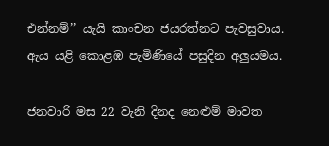එන්නම්’’ යැයි කාංචන ජයරත්නට පැවසුවාය. ඇය යළි කොළඹ පැමිණියේ පසුදින අලුයමය.

ජනවාරි මස 22 වැනි දිනද නෙළුම් මාවත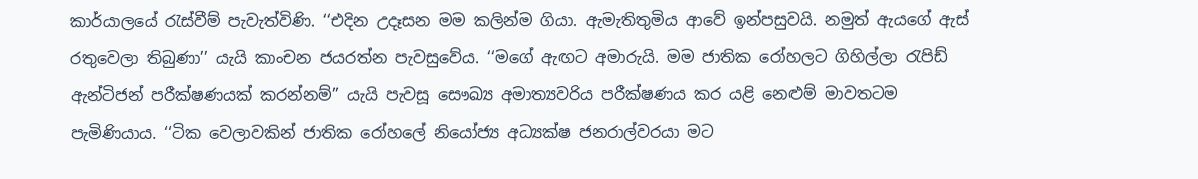කාර්යාලයේ රැස්වීම් පැවැත්විණි. ‘‘එදින උදෑසන මම කලින්ම ගියා. ඇමැතිතුමිය ආවේ ඉන්පසුවයි. නමුත් ඇයගේ ඇස් රතුවෙලා තිබුණා’’ යැයි කාංචන ජයරත්න පැවසුවේය. ‘‘මගේ ඇඟට අමාරුයි. මම ජාතික රෝහලට ගිහිල්ලා රැපිඩ් ඇන්ටිජන් පරීක්ෂණයක් කරන්නම්’’ යැයි පැවසූ සෞඛ්‍ය අමාත්‍යවරිය පරීක්ෂණය කර යළි නෙළුම් මාවතටම පැමිණියාය. ‘‘ටික වෙලාවකින් ජාතික රෝහලේ නියෝජ්‍ය අධ්‍යක්ෂ ජනරාල්වරයා මට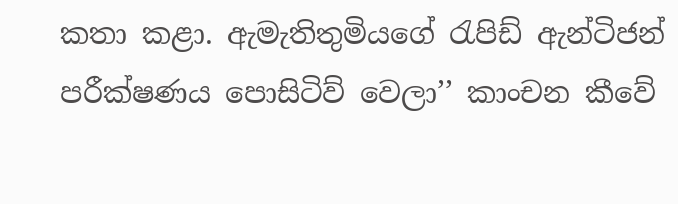කතා කළා. ඇමැතිතුමියගේ රැපිඩ් ඇන්ටිජන් පරීක්ෂණය පොසිටිව් වෙලා’’ කාංචන කීවේ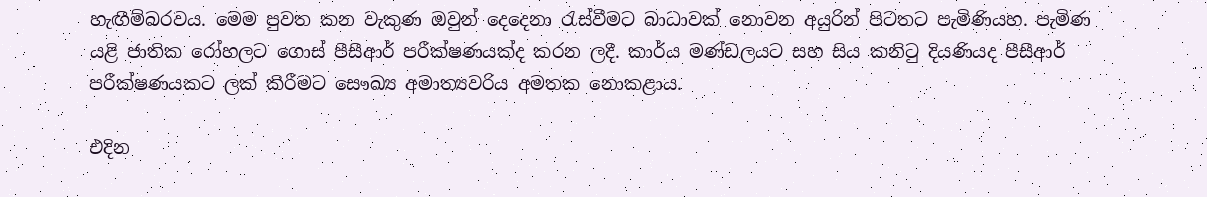හැඟීම්බරවය. මෙම පුවත කන වැකුණ ඔවුන් දෙදෙනා රැස්වීමට බාධාවක් නොවන අයුරින් පිටතට පැමිණියහ. පැමිණ යළි ජාතික රෝහලට ගොස් පීසීආර් පරීක්ෂණයක්ද කරන ලදී. කාර්ය මණ්ඩලයට සහ සිය කනිටු දියණියද පීසීආර් පරීක්ෂණයකට ලක් කිරීමට සෞඛ්‍ය අමාත්‍යවරිය අමතක නොකළාය.

එදින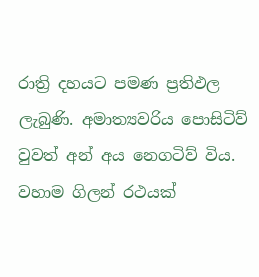රාත්‍රි දහයට පමණ ප්‍රතිඵල ලැබුණි. අමාත්‍යවරිය පොසිටිව් වුවත් අන් අය නෙගටිව් විය. වහාම ගිලන් රථයක්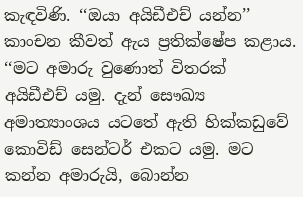කැඳවිණි. ‘‘ඔයා අයිඩීඑච් යන්න’’ කාංචන කීවත් ඇය ප්‍රතික්ෂේප කළාය. ‘‘මට අමාරු වුණොත් විතරක් අයිඩීඑච් යමු. දැන් සෞඛ්‍ය අමාත්‍යාංශය යටතේ ඇති හික්කඩුවේ කොවිඩ් සෙන්ටර් එකට යමු. මට කන්න අමාරුයි, බොන්න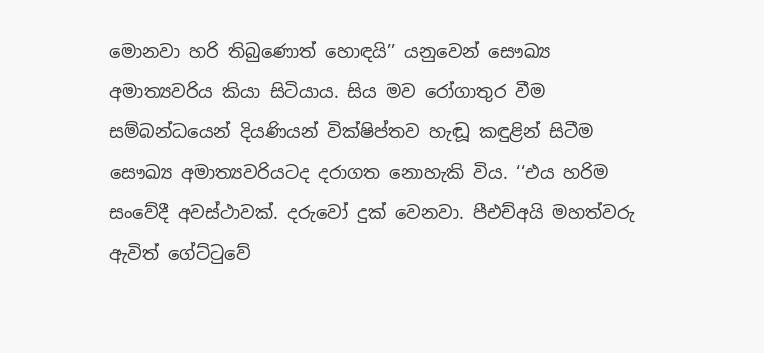මොනවා හරි තිබුණොත් හොඳයි’’ යනුවෙන් සෞඛ්‍ය අමාත්‍යවරිය කියා සිටියාය. සිය මව රෝගාතුර වීම සම්බන්ධයෙන් දියණියන් වික්ෂිප්තව හැඬූ කඳුළින් සිටීම සෞඛ්‍ය අමාත්‍යවරියටද දරාගත නොහැකි විය. ‘‘එය හරිම සංවේදී අවස්ථාවක්. දරුවෝ දුක් වෙනවා. පීඑච්අයි මහත්වරු ඇවිත් ගේට්ටුවේ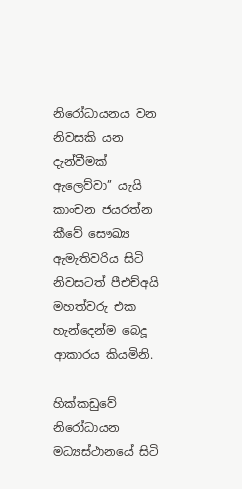නිරෝධායනය වන නිවසකි යන දැන්වීමක් ඇලෙව්වා’’ යැයි කාංචන ජයරත්න කීවේ සෞඛ්‍ය ඇමැතිවරිය සිටි නිවසටත් පීඑච්අයි මහත්වරු එක හැන්දෙන්ම බෙදූ ආකාරය කියමිනි.

හික්කඩුවේ නිරෝධායන මධ්‍යස්ථානයේ සිටි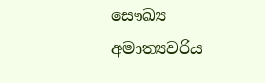සෞඛ්‍ය අමාත්‍යවරිය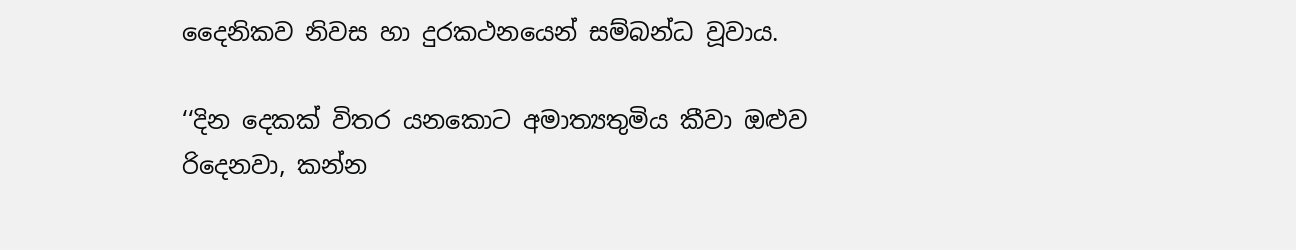දෛනිකව නිවස හා දුරකථනයෙන් සම්බන්ධ වූවාය.

‘‘දින දෙකක් විතර යනකොට අමාත්‍යතුමිය කීවා ඔළුව රිදෙනවා, කන්න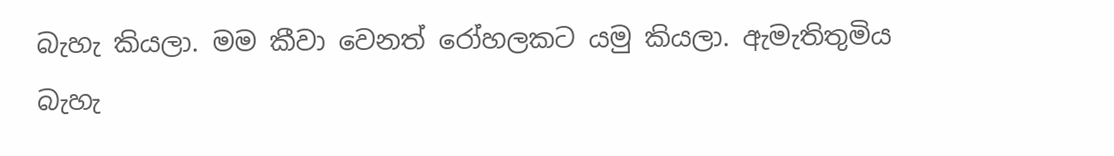බැහැ කියලා. මම කීවා වෙනත් රෝහලකට යමු කියලා. ඇමැතිතුමිය බැහැ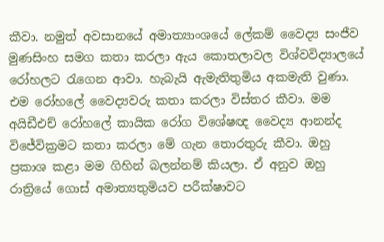කීවා. නමුත් අවසානයේ අමාත්‍යාංශයේ ලේකම් වෛද්‍ය සංජීව මුණසිංහ සමග කතා කරලා ඇය කොතලාවල විශ්වවිද්‍යාලයේ රෝහලට රැගෙන ආවා. හැබැයි ඇමැතිතුමිය අකමැති වුණා. එම රෝහලේ වෛද්‍යවරු කතා කරලා විස්තර කීවා. මම අයිඩීඑච් රෝහලේ කායික රෝග විශේෂඥ වෛද්‍ය ආනන්ද විජේවික්‍රමට කතා කරලා මේ ගැන තොරතුරු කීවා. ඔහු ප්‍රකාශ කළා මම ගිහින් බලන්නම් කියලා. ඒ අනුව ඔහු රාත්‍රියේ ගොස් අමාත්‍යතුමියව පරීක්ෂාවට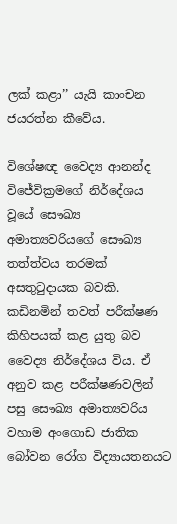ලක් කළා’’ යැයි කාංචන ජයරත්න කීවේය.

විශේෂඥ වෛද්‍ය ආනන්ද විජේවික්‍රමගේ නිර්දේශය වූයේ සෞඛ්‍ය අමාත්‍යවරියගේ සෞඛ්‍ය තත්ත්වය තරමක් අසතුටුදායක බවකි. කඩිනමින් තවත් පරීක්ෂණ කිහිපයක් කළ යුතු බව වෛද්‍ය නිර්දේශය විය. ඒ අනුව කළ පරීක්ෂණවලින් පසු සෞඛ්‍ය අමාත්‍යවරිය වහාම අංගොඩ ජාතික බෝවන රෝග විද්‍යායතනයට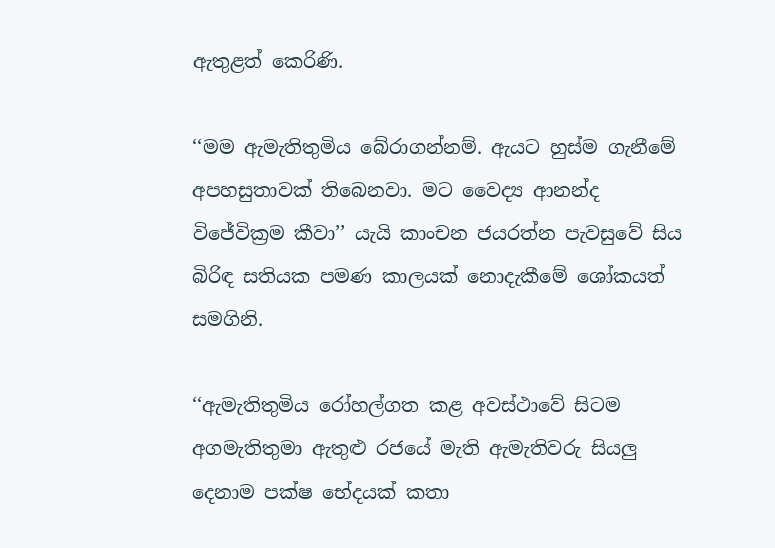ඇතුළත් කෙරිණි.

‘‘මම ඇමැතිතුමිය බේරාගන්නම්. ඇයට හුස්ම ගැනීමේ අපහසුතාවක් තිබෙනවා. මට වෛද්‍ය ආනන්ද විජේවික්‍රම කීවා’’ යැයි කාංචන ජයරත්න පැවසුවේ සිය බිරිඳ සතියක පමණ කාලයක් නොදැකීමේ ශෝකයත් සමගිනි.

‘‘ඇමැතිතුමිය රෝහල්ගත කළ අවස්ථාවේ සිටම අගමැතිතුමා ඇතුළු රජයේ මැති ඇමැතිවරු සියලු දෙනාම පක්ෂ භේදයක් කතා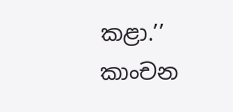කළා.’’ කාංචන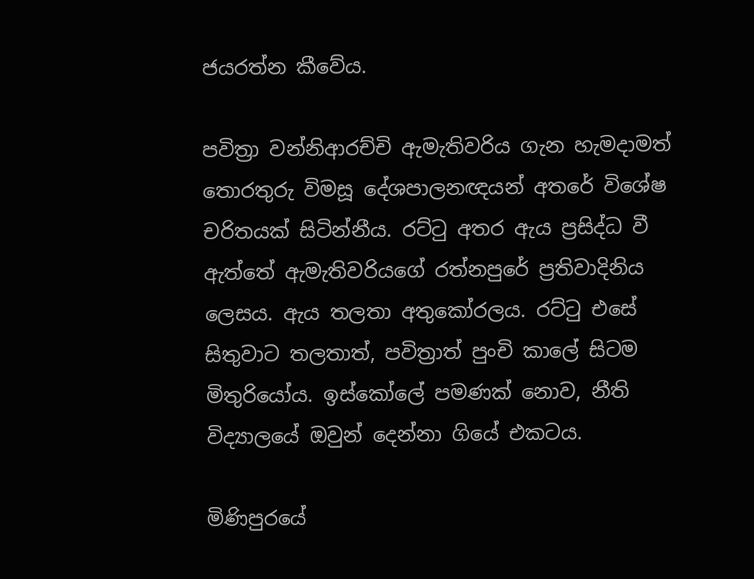ජයරත්න කීවේය.

පවිත්‍රා වන්නිආරච්චි ඇමැතිවරිය ගැන හැමදාමත් තොරතුරු විමසූ දේශපාලනඥයන් අතරේ විශේෂ චරිතයක් සිටින්නීය. රට්ටු අතර ඇය ප්‍රසිද්ධ වී ඇත්තේ ඇමැතිවරියගේ රත්නපුරේ ප්‍රතිවාදිනිය ලෙසය. ඇය තලතා අතුකෝරලය. රට්ටු එසේ සිතුවාට තලතාත්, පවිත්‍රාත් පුංචි කාලේ සිටම මිතුරියෝය. ඉස්කෝලේ පමණක් නොව, නීති විද්‍යාලයේ ඔවුන් දෙන්නා ගියේ එකටය.

මිණිපුරයේ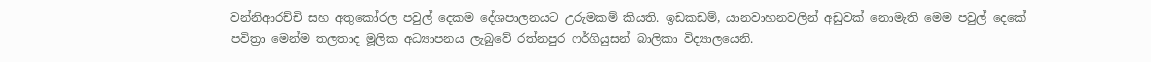වන්නිආරච්චි සහ අතුකෝරල පවුල් දෙකම දේශපාලනයට උරුමකම් කියති. ඉඩකඩම්, යානවාහනවලින් අඩුවක් නොමැති මෙම පවුල් දෙකේ පවිත්‍රා මෙන්ම තලතාද මූලික අධ්‍යාපනය ලැබුවේ රත්නපුර ෆර්ගියුසන් බාලිකා විද්‍යාලයෙනි.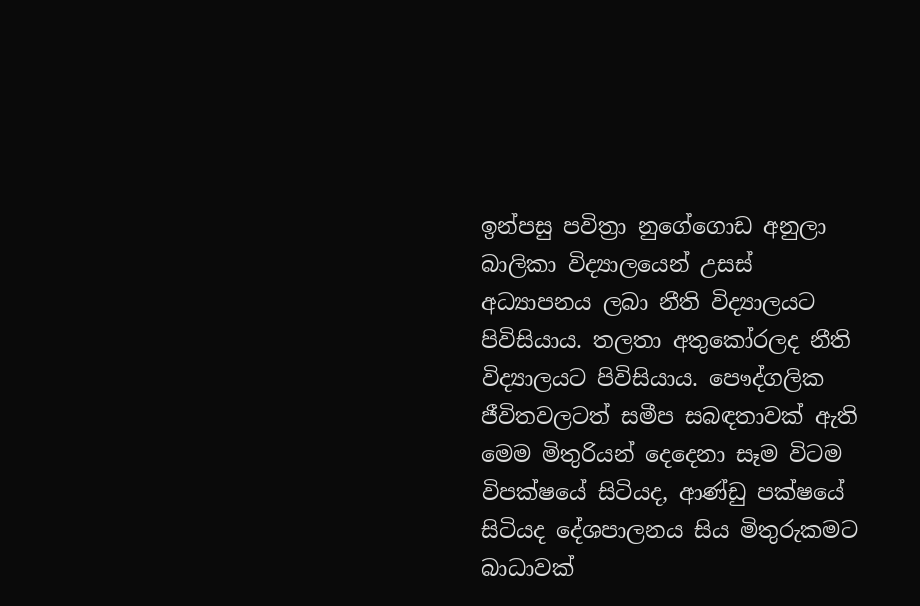ඉන්පසු පවිත්‍රා නුගේගොඩ අනුලා බාලිකා විද්‍යාලයෙන් උසස් අධ්‍යාපනය ලබා නීති විද්‍යාලයට පිවිසියාය. තලතා අතුකෝරලද නීති විද්‍යාලයට පිවිසියාය. පෞද්ගලික ජීවිතවලටත් සමීප සබඳතාවක් ඇති මෙම මිතුරියන් දෙදෙනා සෑම විටම විපක්ෂයේ සිටියද, ආණ්ඩු පක්ෂයේ සිටියද දේශපාලනය සිය මිතුරුකමට බාධාවක්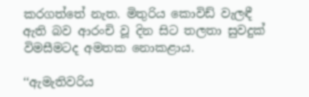කරගත්තේ නැත. මිතුරිය කොවිඩ් වැලඳී ඇති බව ආරංචි වූ දින සිට තලතා සුවදුක් විමසීමටද අමතක නොකළාය.

‘‘ඇමැතිවරිය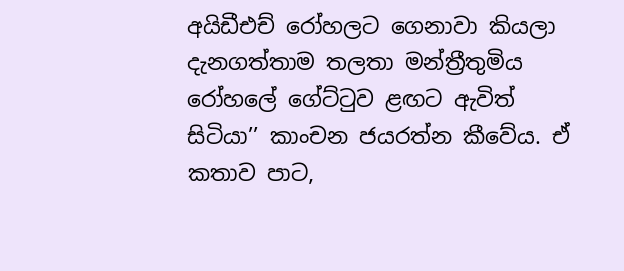අයිඩීඑච් රෝහලට ගෙනාවා කියලා දැනගත්තාම තලතා මන්ත්‍රීතුමිය රෝහලේ ගේට්ටුව ළඟට ඇවිත් සිටියා’’ කාංචන ජයරත්න කීවේය. ඒ කතාව පාට,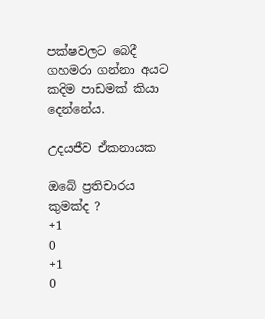පක්ෂවලට බෙදී ගහමරා ගන්නා අයට කදිම පාඩමක් කියා දෙන්නේය.

උදයජීව ඒකනායක

ඔබේ ප්‍රතිචාරය කුමක්ද ?
+1
0
+1
0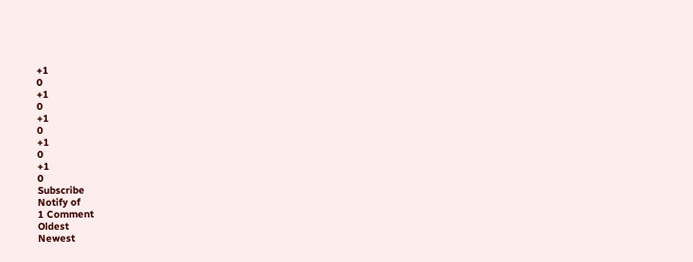+1
0
+1
0
+1
0
+1
0
+1
0
Subscribe
Notify of
1 Comment
Oldest
Newest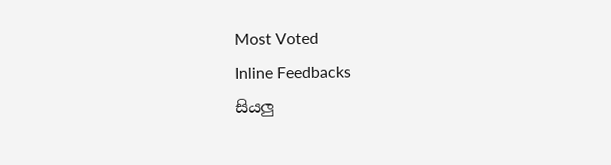Most Voted
Inline Feedbacks
සියලු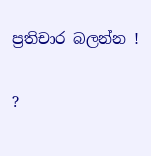ප්‍රතිචාර බලන්න !

?